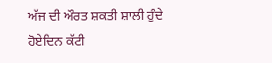ਅੱਜ ਦੀ ਔਰਤ ਸ਼ਕਤੀ ਸ਼ਾਲੀ ਹੁੰਦੇ ਹੋਏਦਿਨ ਕੱਟੀ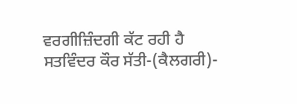ਵਰਗੀਜ਼ਿੰਦਗੀ ਕੱਟ ਰਹੀ ਹੈ
ਸਤਵਿੰਦਰ ਕੌਰ ਸੱਤੀ-(ਕੈਲਗਰੀ)-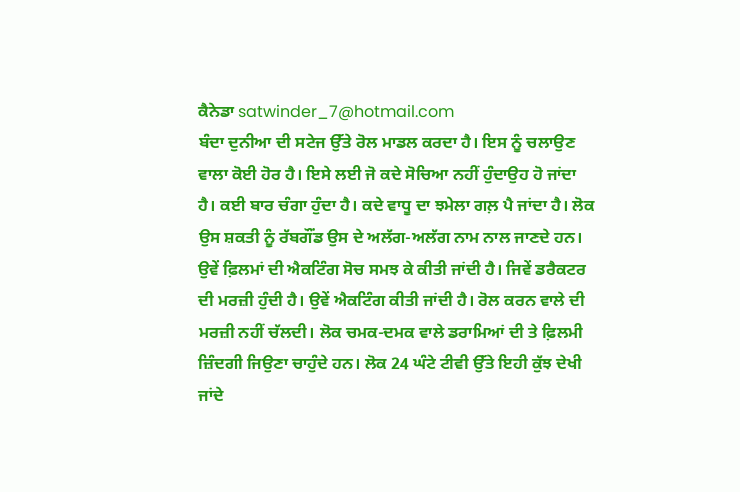ਕੈਨੇਡਾ satwinder_7@hotmail.com
ਬੰਦਾ ਦੁਨੀਆ ਦੀ ਸਟੇਜ ਉੱਤੇ ਰੋਲ ਮਾਡਲ ਕਰਦਾ ਹੈ। ਇਸ ਨੂੰ ਚਲਾਉਣ ਵਾਲਾ ਕੋਈ ਹੋਰ ਹੈ। ਇਸੇ ਲਈ ਜੋ ਕਦੇ ਸੋਚਿਆ ਨਹੀਂ ਹੁੰਦਾਉਹ ਹੋ ਜਾਂਦਾ ਹੈ। ਕਈ ਬਾਰ ਚੰਗਾ ਹੁੰਦਾ ਹੈ। ਕਦੇ ਵਾਧੂ ਦਾ ਝਮੇਲਾ ਗਲ਼ ਪੈ ਜਾਂਦਾ ਹੈ। ਲੋਕ ਉਸ ਸ਼ਕਤੀ ਨੂੰ ਰੱਬਗੌਂਡ ਉਸ ਦੇ ਅਲੱਗ-ਅਲੱਗ ਨਾਮ ਨਾਲ ਜਾਣਦੇ ਹਨ। ਉਵੇਂ ਫ਼ਿਲਮਾਂ ਦੀ ਐਕਟਿੰਗ ਸੋਚ ਸਮਝ ਕੇ ਕੀਤੀ ਜਾਂਦੀ ਹੈ। ਜਿਵੇਂ ਡਰੈਕਟਰ ਦੀ ਮਰਜ਼ੀ ਹੁੰਦੀ ਹੈ। ਉਵੇਂ ਐਕਟਿੰਗ ਕੀਤੀ ਜਾਂਦੀ ਹੈ। ਰੋਲ ਕਰਨ ਵਾਲੇ ਦੀ ਮਰਜ਼ੀ ਨਹੀਂ ਚੱਲਦੀ। ਲੋਕ ਚਮਕ-ਦਮਕ ਵਾਲੇ ਡਰਾਮਿਆਂ ਦੀ ਤੇ ਫ਼ਿਲਮੀ ਜ਼ਿੰਦਗੀ ਜਿਉਣਾ ਚਾਹੁੰਦੇ ਹਨ। ਲੋਕ 24 ਘੰਟੇ ਟੀਵੀ ਉੱਤੇ ਇਹੀ ਕੁੱਝ ਦੇਖੀ ਜਾਂਦੇ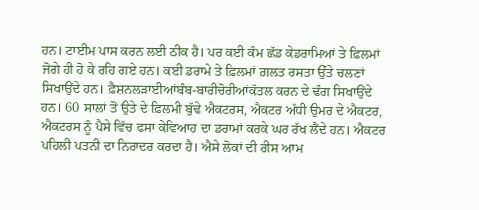ਹਨ। ਟਾਈਮ ਪਾਸ ਕਰਨ ਲਈ ਠੀਕ ਹੈ। ਪਰ ਕਈ ਕੰਮ ਛੱਡ ਕੇਡਰਾਮਿਆਂ ਤੇ ਫ਼ਿਲਮਾਂ ਜੋਗੇ ਹੀ ਹੋ ਕੇ ਰਹਿ ਗਏ ਹਨ। ਕਈ ਡਰਾਮੇ ਤੇ ਫ਼ਿਲਮਾਂ ਗ਼ਲਤ ਰਸਤਾ ਉੱਤੇ ਚਲਣਾਂ ਸਿਖਾਉਂਦੇ ਹਨ। ਫ਼ੈਸ਼ਨਲੜਾਈਆਂਬੰਬ-ਬਾਰੀਚੋਰੀਆਂਕੱਤਲ ਕਰਨ ਦੇ ਢੰਗ ਸਿਖਾਉਂਦੇ ਹਨ। 60 ਸਾਲਾਂ ਤੋਂ ਉਤੇ ਦੇ ਫ਼ਿਲਮੀ ਬੁੱਢੇ ਐਕਟਰਸ, ਐਕਟਰ ਅੱਧੀ ਉਮਰ ਦੇ ਐਕਟਰ, ਐਕਟਰਸ ਨੂੰ ਪੈਸੇ ਵਿੱਚ ਫਸਾ ਕੇਵਿਆਹ ਦਾ ਡਰਾਮਾਂ ਕਰਕੇ ਘਰ ਰੱਖ ਲੈਂਦੇ ਹਨ। ਐਕਟਰ ਪਹਿਲੀ ਪਤਨੀ ਦਾ ਨਿਰਾਦਰ ਕਰਦਾ ਹੈ। ਐਸੇ ਲੋਕਾਂ ਦੀ ਰੀਸ ਆਮ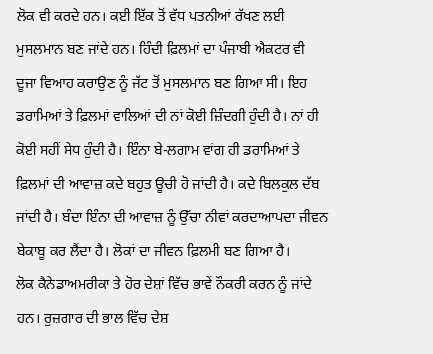ਲੋਕ ਵੀ ਕਰਦੇ ਹਨ। ਕਈ ਇੱਕ ਤੋਂ ਵੱਧ ਪਤਨੀਆਂ ਰੱਖਣ ਲਈ ਮੁਸਲਮਾਨ ਬਣ ਜਾਂਦੇ ਹਨ। ਹਿੰਦੀ ਫ਼ਿਲਮਾਂ ਦਾ ਪੰਜਾਬੀ ਐਕਟਰ ਵੀ ਦੂਜਾ ਵਿਆਹ ਕਰਾਉਣ ਨੂੰ ਜੱਟ ਤੋਂ ਮੁਸਲਮਾਨ ਬਣ ਗਿਆ ਸੀ। ਇਹ ਡਰਾਮਿਆਂ ਤੇ ਫ਼ਿਲਮਾਂ ਵਾਲਿਆਂ ਦੀ ਨਾਂ ਕੋਈ ਜ਼ਿੰਦਗੀ ਹੁੰਦੀ ਹੈ। ਨਾਂ ਹੀ ਕੋਈ ਸਹੀਂ ਸੇਧ ਹੁੰਦੀ ਹੈ। ਇੰਨਾ ਬੇ-ਲਗਾਮ ਵਾਂਗ ਹੀ ਡਰਾਮਿਆਂ ਤੇ ਫ਼ਿਲਮਾਂ ਦੀ ਆਵਾਜ਼ ਕਦੇ ਬਹੁਤ ਊਚੀ ਹੋ ਜਾਂਦੀ ਹੈ। ਕਦੇ ਬਿਲਕੁਲ ਦੱਬ ਜਾਂਦੀ ਹੈ। ਬੰਦਾ ਇੰਨਾ ਦੀ ਆਵਾਜ਼ ਨੂੰ ਉੱਚਾ ਨੀਵਾਂ ਕਰਦਾਆਪਦਾ ਜੀਵਨ ਬੇਕਾਬੂ ਕਰ ਲੈਂਦਾ ਹੈ। ਲੋਕਾਂ ਦਾ ਜੀਵਨ ਫ਼ਿਲਮੀ ਬਣ ਗਿਆ ਹੈ।
ਲੋਕ ਕੈਨੇਡਾਅਮਰੀਕਾ ਤੇ ਹੋਰ ਦੇਸ਼ਾਂ ਵਿੱਚ ਭਾਵੇਂ ਨੌਕਰੀ ਕਰਨ ਨੂੰ ਜਾਂਦੇ ਹਨ। ਰੁਜ਼ਗਾਰ ਦੀ ਭਾਲ ਵਿੱਚ ਦੇਸ਼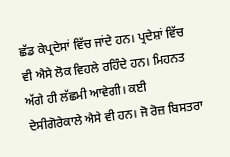ਛੱਡ ਕੇਪ੍ਰਦੇਸਾਂ ਵਿੱਚ ਜਾਂਦੇ ਹਨ। ਪ੍ਰਦੇਸ਼ਾਂ ਵਿੱਚ ਵੀ ਐਸੇ ਲੋਕ ਵਿਹਲੇ ਰਹਿੰਦੇ ਹਨ। ਮਿਹਨਤ ਅੱਗੇ ਹੀ ਲੱਛਮੀ ਆਵੇਗੀ। ਕਈ ਦੇਸੀਗੋਰੇਕਾਲੇ ਐਸੇ ਵੀ ਹਨ। ਜੋ ਰੋਜ਼ ਬਿਸਤਰਾ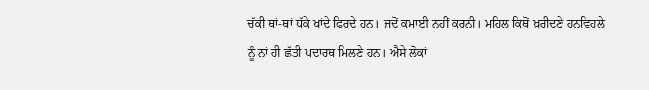ਚੱਕੀ ਥਾਂ-ਥਾਂ ਧੱਕੇ ਖਾਂਦੇ ਫਿਰਦੇ ਹਨ। ਜਦੋਂ ਕਮਾਈ ਨਹੀਂ ਕਰਨੀ। ਮਹਿਲ ਕਿਥੋਂ ਖ਼ਰੀਦਣੇ ਹਨਵਿਹਲੇ ਨੂੰ ਨਾਂ ਹੀ ਛੱਤੀ ਪਦਾਰਥ ਮਿਲਣੇ ਹਨ। ਐਸੇ ਲੋਕਾਂ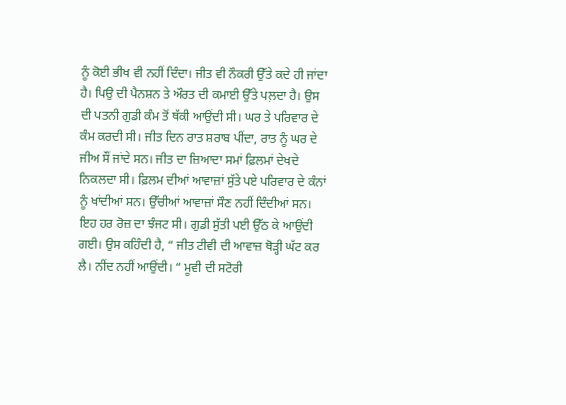ਨੂੰ ਕੋਈ ਭੀਖ ਵੀ ਨਹੀਂ ਦਿੰਦਾ। ਜੀਤ ਵੀ ਨੌਕਰੀ ਉੱਤੇ ਕਦੇ ਹੀ ਜਾਂਦਾ ਹੈ। ਪਿਉ ਦੀ ਪੈਨਸ਼ਨ ਤੇ ਔਰਤ ਦੀ ਕਮਾਈ ਉੱਤੇ ਪਲ਼ਦਾ ਹੈ। ਉਸ ਦੀ ਪਤਨੀ ਗੁਡੀ ਕੰਮ ਤੋਂ ਥੱਕੀ ਆਉਂਦੀ ਸੀ। ਘਰ ਤੇ ਪਰਿਵਾਰ ਦੇ ਕੰਮ ਕਰਦੀ ਸੀ। ਜੀਤ ਦਿਨ ਰਾਤ ਸ਼ਰਾਬ ਪੀਂਦਾ, ਰਾਤ ਨੂੰ ਘਰ ਦੇ ਜੀਅ ਸੌਂ ਜਾਂਦੇ ਸਨ। ਜੀਤ ਦਾ ਜ਼ਿਆਦਾ ਸਮਾਂ ਫ਼ਿਲਮਾਂ ਦੇਖਦੇ ਨਿਕਲਦਾ ਸੀ। ਫ਼ਿਲਮ ਦੀਆਂ ਆਵਾਜ਼ਾਂ ਸੁੱਤੇ ਪਏ ਪਰਿਵਾਰ ਦੇ ਕੰਨਾਂ ਨੂੰ ਖਾਂਦੀਆਂ ਸਨ। ਉੱਚੀਆਂ ਆਵਾਜ਼ਾਂ ਸੌਣ ਨਹੀਂ ਦਿੰਦੀਆਂ ਸਨ। ਇਹ ਹਰ ਰੋਜ਼ ਦਾ ਝੰਜਟ ਸੀ। ਗੁਡੀ ਸੁੱਤੀ ਪਈ ਉੱਠ ਕੇ ਆਉਂਦੀ ਗਈ। ਉਸ ਕਹਿੰਦੀ ਹੈ, “ ਜੀਤ ਟੀਵੀ ਦੀ ਆਵਾਜ਼ ਥੋੜ੍ਹੀ ਘੱਟ ਕਰ ਲੈ। ਨੀਂਦ ਨਹੀਂ ਆਉਂਦੀ। “ ਮੂਵੀ ਦੀ ਸਟੋਰੀ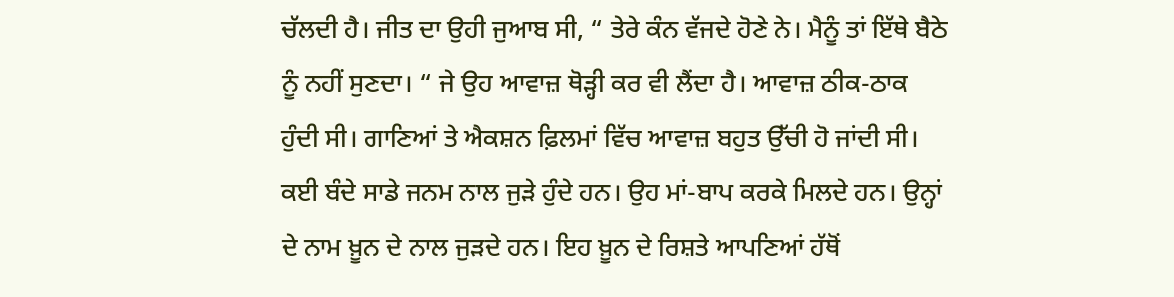ਚੱਲਦੀ ਹੈ। ਜੀਤ ਦਾ ਉਹੀ ਜੁਆਬ ਸੀ, “ ਤੇਰੇ ਕੰਨ ਵੱਜਦੇ ਹੋਣੇ ਨੇ। ਮੈਨੂੰ ਤਾਂ ਇੱਥੇ ਬੈਠੇ ਨੂੰ ਨਹੀਂ ਸੁਣਦਾ। “ ਜੇ ਉਹ ਆਵਾਜ਼ ਥੋੜ੍ਹੀ ਕਰ ਵੀ ਲੈਂਦਾ ਹੈ। ਆਵਾਜ਼ ਠੀਕ-ਠਾਕ ਹੁੰਦੀ ਸੀ। ਗਾਣਿਆਂ ਤੇ ਐਕਸ਼ਨ ਫ਼ਿਲਮਾਂ ਵਿੱਚ ਆਵਾਜ਼ ਬਹੁਤ ਉੱਚੀ ਹੋ ਜਾਂਦੀ ਸੀ।
ਕਈ ਬੰਦੇ ਸਾਡੇ ਜਨਮ ਨਾਲ ਜੁੜੇ ਹੁੰਦੇ ਹਨ। ਉਹ ਮਾਂ-ਬਾਪ ਕਰਕੇ ਮਿਲਦੇ ਹਨ। ਉਨ੍ਹਾਂ ਦੇ ਨਾਮ ਖ਼ੂਨ ਦੇ ਨਾਲ ਜੁੜਦੇ ਹਨ। ਇਹ ਖ਼ੂਨ ਦੇ ਰਿਸ਼ਤੇ ਆਪਣਿਆਂ ਹੱਥੋਂ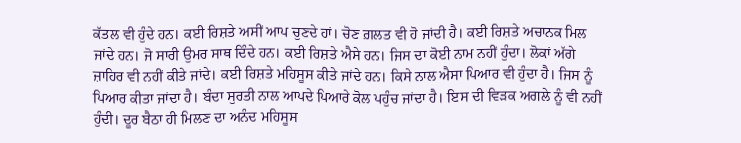ਕੱਤਲ ਵੀ ਹੁੰਦੇ ਹਨ। ਕਈ ਰਿਸ਼ਤੇ ਅਸੀਂ ਆਪ ਚੁਣਦੇ ਹਾਂ। ਚੋਣ ਗ਼ਲਤ ਵੀ ਹੋ ਜਾਂਦੀ ਹੈ। ਕਈ ਰਿਸ਼ਤੇ ਅਚਾਨਕ ਮਿਲ ਜਾਂਦੇ ਹਨ। ਜੋ ਸਾਰੀ ਉਮਰ ਸਾਥ ਦਿੰਦੇ ਹਨ। ਕਈ ਰਿਸ਼ਤੇ ਐਸੇ ਹਨ। ਜਿਸ ਦਾ ਕੋਈ ਨਾਮ ਨਹੀਂ ਹੁੰਦਾ। ਲੋਕਾਂ ਅੱਗੇ ਜ਼ਾਹਿਰ ਵੀ ਨਹੀਂ ਕੀਤੇ ਜਾਂਦੇ। ਕਈ ਰਿਸ਼ਤੇ ਮਹਿਸੂਸ ਕੀਤੇ ਜਾਂਦੇ ਹਨ। ਕਿਸੇ ਨਾਲ ਐਸਾ ਪਿਆਰ ਵੀ ਹੁੰਦਾ ਹੈ। ਜਿਸ ਨੂੰ ਪਿਆਰ ਕੀਤਾ ਜਾਂਦਾ ਹੈ। ਬੰਦਾ ਸੁਰਤੀ ਨਾਲ ਆਪਦੇ ਪਿਆਰੇ ਕੋਲ ਪਹੁੰਚ ਜਾਂਦਾ ਹੈ। ਇਸ ਦੀ ਵਿੜਕ ਅਗਲੇ ਨੂੰ ਵੀ ਨਹੀਂ ਹੁੰਦੀ। ਦੂਰ ਬੈਠਾ ਹੀ ਮਿਲਣ ਦਾ ਅਨੰਦ ਮਹਿਸੂਸ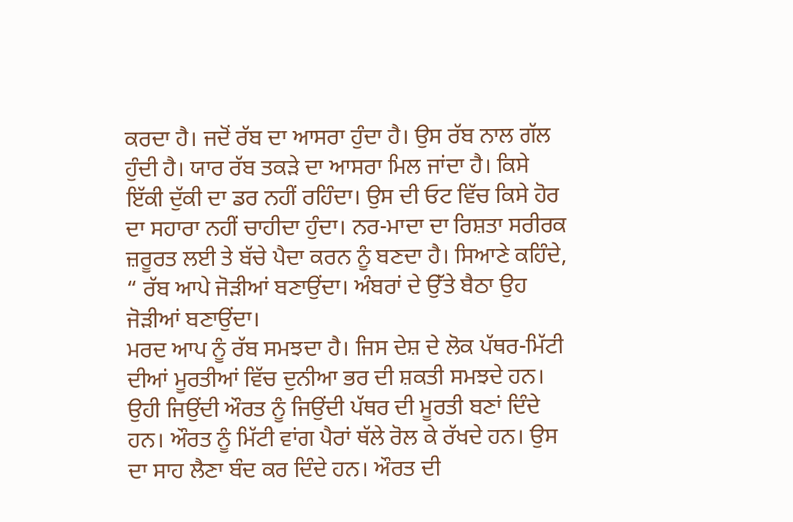ਕਰਦਾ ਹੈ। ਜਦੋਂ ਰੱਬ ਦਾ ਆਸਰਾ ਹੁੰਦਾ ਹੈ। ਉਸ ਰੱਬ ਨਾਲ ਗੱਲ ਹੁੰਦੀ ਹੈ। ਯਾਰ ਰੱਬ ਤਕੜੇ ਦਾ ਆਸਰਾ ਮਿਲ ਜਾਂਦਾ ਹੈ। ਕਿਸੇ ਇੱਕੀ ਦੁੱਕੀ ਦਾ ਡਰ ਨਹੀਂ ਰਹਿੰਦਾ। ਉਸ ਦੀ ਓਟ ਵਿੱਚ ਕਿਸੇ ਹੋਰ ਦਾ ਸਹਾਰਾ ਨਹੀਂ ਚਾਹੀਦਾ ਹੁੰਦਾ। ਨਰ-ਮਾਦਾ ਦਾ ਰਿਸ਼ਤਾ ਸਰੀਰਕ ਜ਼ਰੂਰਤ ਲਈ ਤੇ ਬੱਚੇ ਪੈਦਾ ਕਰਨ ਨੂੰ ਬਣਦਾ ਹੈ। ਸਿਆਣੇ ਕਹਿੰਦੇ, “ ਰੱਬ ਆਪੇ ਜੋੜੀਆਂ ਬਣਾਉਂਦਾ। ਅੰਬਰਾਂ ਦੇ ਉੱਤੇ ਬੈਠਾ ਉਹ ਜੋੜੀਆਂ ਬਣਾਉਂਦਾ।
ਮਰਦ ਆਪ ਨੂੰ ਰੱਬ ਸਮਝਦਾ ਹੈ। ਜਿਸ ਦੇਸ਼ ਦੇ ਲੋਕ ਪੱਥਰ-ਮਿੱਟੀ ਦੀਆਂ ਮੂਰਤੀਆਂ ਵਿੱਚ ਦੁਨੀਆ ਭਰ ਦੀ ਸ਼ਕਤੀ ਸਮਝਦੇ ਹਨ। ਉਹੀ ਜਿਉਂਦੀ ਔਰਤ ਨੂੰ ਜਿਉਂਦੀ ਪੱਥਰ ਦੀ ਮੂਰਤੀ ਬਣਾਂ ਦਿੰਦੇ ਹਨ। ਔਰਤ ਨੂੰ ਮਿੱਟੀ ਵਾਂਗ ਪੈਰਾਂ ਥੱਲੇ ਰੋਲ ਕੇ ਰੱਖਦੇ ਹਨ। ਉਸ ਦਾ ਸਾਹ ਲੈਣਾ ਬੰਦ ਕਰ ਦਿੰਦੇ ਹਨ। ਔਰਤ ਦੀ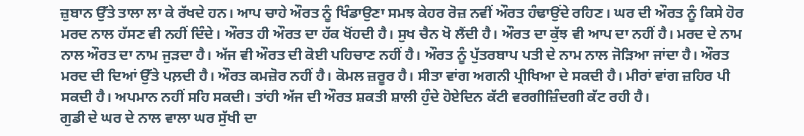ਜ਼ੁਬਾਨ ਉੱਤੇ ਤਾਲਾ ਲਾ ਕੇ ਰੱਖਦੇ ਹਨ। ਆਪ ਚਾਹੇ ਔਰਤ ਨੂੰ ਖਿੰਡਾਉਣਾ ਸਮਝ ਕੇਹਰ ਰੋਜ਼ ਨਵੀਂ ਔਰਤ ਹੰਢਾਉਂਦੇ ਰਹਿਣ। ਘਰ ਦੀ ਔਰਤ ਨੂੰ ਕਿਸੇ ਹੋਰ ਮਰਦ ਨਾਲ ਹੱਸਣ ਵੀ ਨਹੀਂ ਦਿੰਦੇ। ਔਰਤ ਹੀ ਔਰਤ ਦਾ ਹੱਕ ਖੋਂਹਦੀ ਹੈ। ਸੁਖ ਚੈਨ ਖੋ ਲੈਂਦੀ ਹੈ। ਔਰਤ ਦਾ ਕੁੱਝ ਵੀ ਆਪ ਦਾ ਨਹੀਂ ਹੈ। ਮਰਦ ਦੇ ਨਾਮ ਨਾਲ ਔਰਤ ਦਾ ਨਾਮ ਜੁੜਦਾ ਹੈ। ਅੱਜ ਵੀ ਔਰਤ ਦੀ ਕੋਈ ਪਹਿਚਾਣ ਨਹੀਂ ਹੈ। ਔਰਤ ਨੂੰ ਪੁੱਤਰਬਾਪ ਪਤੀ ਦੇ ਨਾਮ ਨਾਲ ਜੋੜਿਆ ਜਾਂਦਾ ਹੈ। ਔਰਤ ਮਰਦ ਦੀ ਦਿਆਂ ਉੱਤੇ ਪਲ਼ਦੀ ਹੈ। ਔਰਤ ਕਮਜ਼ੋਰ ਨਹੀਂ ਹੈ। ਕੋਮਲ ਜ਼ਰੂਰ ਹੈ। ਸੀਤਾ ਵਾਂਗ ਅਗਨੀ ਪ੍ਰੀਖਿਆ ਦੇ ਸਕਦੀ ਹੈ। ਮੀਰਾਂ ਵਾਂਗ ਜ਼ਹਿਰ ਪੀ ਸਕਦੀ ਹੈ। ਅਪਮਾਨ ਨਹੀਂ ਸਹਿ ਸਕਦੀ। ਤਾਂਹੀ ਅੱਜ ਦੀ ਔਰਤ ਸ਼ਕਤੀ ਸ਼ਾਲੀ ਹੁੰਦੇ ਹੋਏਦਿਨ ਕੱਟੀ ਵਰਗੀਜ਼ਿੰਦਗੀ ਕੱਟ ਰਹੀ ਹੈ।
ਗੁਡੀ ਦੇ ਘਰ ਦੇ ਨਾਲ ਵਾਲਾ ਘਰ ਸੁੱਖੀ ਦਾ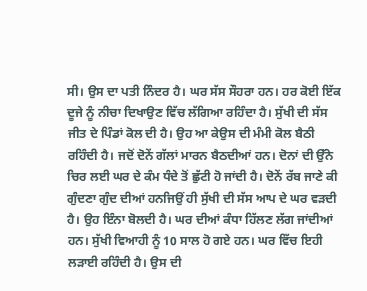ਸੀ। ਉਸ ਦਾ ਪਤੀ ਨਿੰਦਰ ਹੈ। ਘਰ ਸੱਸ ਸੌਹਰਾ ਹਨ। ਹਰ ਕੋਈ ਇੱਕ ਦੂਜੇ ਨੂੰ ਨੀਚਾ ਦਿਖਾਉਣ ਵਿੱਚ ਲੱਗਿਆ ਰਹਿੰਦਾ ਹੈ। ਸੁੱਖੀ ਦੀ ਸੱਸ ਜੀਤ ਦੇ ਪਿੰਡਾਂ ਕੋਲ ਦੀ ਹੈ। ਉਹ ਆ ਕੇਉਸ ਦੀ ਮੰਮੀ ਕੋਲ ਬੈਠੀ ਰਹਿੰਦੀ ਹੈ। ਜਦੋਂ ਦੋਨੇਂ ਗੱਲਾਂ ਮਾਰਨ ਬੈਠਦੀਆਂ ਹਨ। ਦੋਨਾਂ ਦੀ ਉੱਨੇ ਚਿਰ ਲਈ ਘਰ ਦੇ ਕੰਮ ਧੰਦੇ ਤੋਂ ਛੁੱਟੀ ਹੋ ਜਾਂਦੀ ਹੈ। ਦੋਨੇਂ ਰੱਬ ਜਾਣੇ ਕੀ ਗੁੰਦਣਾ ਗੁੰਦ ਦੀਆਂ ਹਨਜਿਉਂ ਹੀ ਸੁੱਖੀ ਦੀ ਸੱਸ ਆਪ ਦੇ ਘਰ ਵੜਦੀ ਹੈ। ਉਹ ਇੰਨਾ ਬੋਲਦੀ ਹੈ। ਘਰ ਦੀਆਂ ਕੰਧਾ ਹਿੱਲਣ ਲੱਗ ਜਾਂਦੀਆਂ ਹਨ। ਸੁੱਖੀ ਵਿਆਹੀ ਨੂੰ 10 ਸਾਲ ਹੋ ਗਏ ਹਨ। ਘਰ ਵਿੱਚ ਇਹੀ ਲੜਾਈ ਰਹਿੰਦੀ ਹੈ। ਉਸ ਦੀ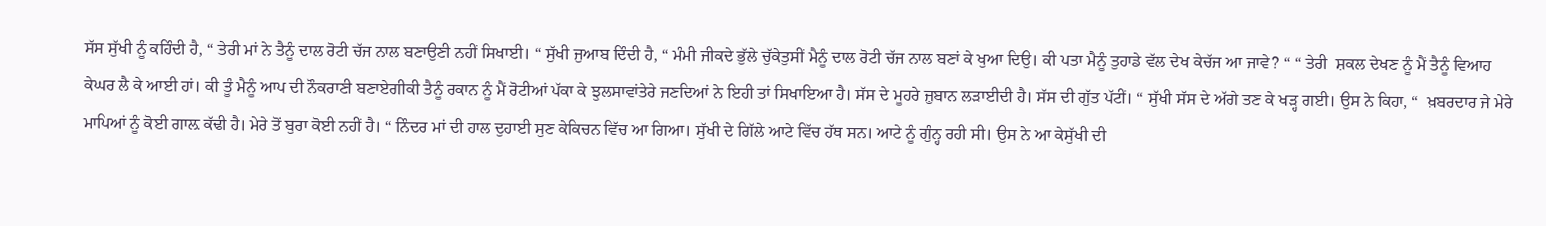ਸੱਸ ਸੁੱਖੀ ਨੂੰ ਕਹਿੰਦੀ ਹੈ, “ ਤੇਰੀ ਮਾਂ ਨੇ ਤੈਨੂੰ ਦਾਲ ਰੋਟੀ ਚੱਜ ਨਾਲ ਬਣਾਉਣੀ ਨਹੀਂ ਸਿਖਾਈ। “ ਸੁੱਖੀ ਜੁਆਬ ਦਿੰਦੀ ਹੈ, “ ਮੰਮੀ ਜੀਕਦੇ ਭੁੱਲੇ ਚੁੱਕੇਤੁਸੀਂ ਮੈਨੂੰ ਦਾਲ ਰੋਟੀ ਚੱਜ ਨਾਲ ਬਣਾਂ ਕੇ ਖੁਆ ਦਿਉ। ਕੀ ਪਤਾ ਮੈਨੂੰ ਤੁਹਾਡੇ ਵੱਲ ਦੇਖ ਕੇਚੱਜ ਆ ਜਾਵੇ? “ “ ਤੇਰੀ  ਸ਼ਕਲ ਦੇਖਣ ਨੂੰ ਮੈਂ ਤੈਨੂੰ ਵਿਆਹ ਕੇਘਰ ਲੈ ਕੇ ਆਈ ਹਾਂ। ਕੀ ਤੂੰ ਮੈਨੂੰ ਆਪ ਦੀ ਨੌਕਰਾਣੀ ਬਣਾਏਗੀਕੀ ਤੈਨੂੰ ਰਕਾਨ ਨੂੰ ਮੈਂ ਰੋਟੀਆਂ ਪੱਕਾ ਕੇ ਝੁਲਸਾਵਾਂਤੇਰੇ ਜਣਦਿਆਂ ਨੇ ਇਹੀ ਤਾਂ ਸਿਖਾਇਆ ਹੈ। ਸੱਸ ਦੇ ਮੂਹਰੇ ਜ਼ੁਬਾਨ ਲੜਾਈਦੀ ਹੈ। ਸੱਸ ਦੀ ਗੁੱਤ ਪੱਟੀਂ। “ ਸੁੱਖੀ ਸੱਸ ਦੇ ਅੱਗੇ ਤਣ ਕੇ ਖੜ੍ਹ ਗਈ। ਉਸ ਨੇ ਕਿਹਾ, “  ਖ਼ਬਰਦਾਰ ਜੇ ਮੇਰੇ ਮਾਪਿਆਂ ਨੂੰ ਕੋਈ ਗਾਲ਼ ਕੱਢੀ ਹੈ। ਮੇਰੇ ਤੋਂ ਬੁਰਾ ਕੋਈ ਨਹੀਂ ਹੈ। “ ਨਿੰਦਰ ਮਾਂ ਦੀ ਹਾਲ ਦੁਹਾਈ ਸੁਣ ਕੇਕਿਚਨ ਵਿੱਚ ਆ ਗਿਆ। ਸੁੱਖੀ ਦੇ ਗਿੱਲੇ ਆਟੇ ਵਿੱਚ ਹੱਥ ਸਨ। ਆਟੇ ਨੂੰ ਗੁੰਨ੍ਹ ਰਹੀ ਸੀ। ਉਸ ਨੇ ਆ ਕੇਸੁੱਖੀ ਦੀ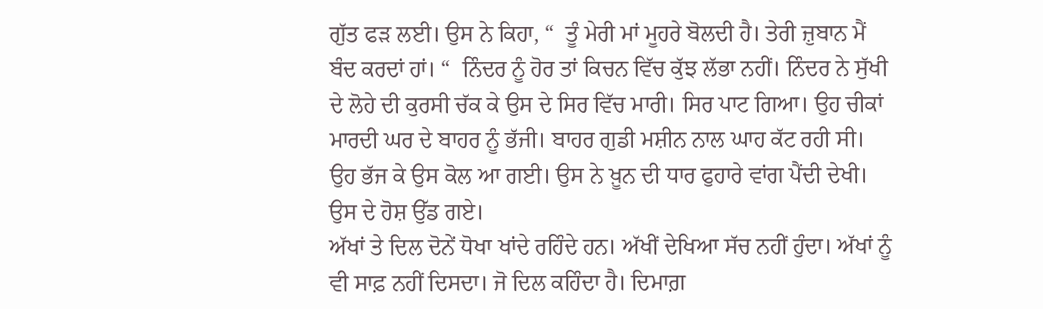ਗੁੱਤ ਫੜ ਲਈ। ਉਸ ਨੇ ਕਿਹਾ, “  ਤੂੰ ਮੇਰੀ ਮਾਂ ਮੂਹਰੇ ਬੋਲਦੀ ਹੈ। ਤੇਰੀ ਜ਼ੁਬਾਨ ਮੈਂ ਬੰਦ ਕਰਦਾਂ ਹਾਂ। “  ਨਿੰਦਰ ਨੂੰ ਹੋਰ ਤਾਂ ਕਿਚਨ ਵਿੱਚ ਕੁੱਝ ਲੱਭਾ ਨਹੀਂ। ਨਿੰਦਰ ਨੇ ਸੁੱਖੀ ਦੇ ਲੋਹੇ ਦੀ ਕੁਰਸੀ ਚੱਕ ਕੇ ਉਸ ਦੇ ਸਿਰ ਵਿੱਚ ਮਾਰੀ। ਸਿਰ ਪਾਟ ਗਿਆ। ਉਹ ਚੀਕਾਂ ਮਾਰਦੀ ਘਰ ਦੇ ਬਾਹਰ ਨੂੰ ਭੱਜੀ। ਬਾਹਰ ਗੁਡੀ ਮਸ਼ੀਨ ਨਾਲ ਘਾਹ ਕੱਟ ਰਹੀ ਸੀ। ਉਹ ਭੱਜ ਕੇ ਉਸ ਕੋਲ ਆ ਗਈ। ਉਸ ਨੇ ਖ਼ੂਨ ਦੀ ਧਾਰ ਫੁਹਾਰੇ ਵਾਂਗ ਪੈਂਦੀ ਦੇਖੀ। ਉਸ ਦੇ ਹੋਸ਼ ਉੱਡ ਗਏ।
ਅੱਖਾਂ ਤੇ ਦਿਲ ਦੋਨੇਂ ਧੋਖਾ ਖਾਂਦੇ ਰਹਿੰਦੇ ਹਨ। ਅੱਖੀਂ ਦੇਖਿਆ ਸੱਚ ਨਹੀਂ ਹੁੰਦਾ। ਅੱਖਾਂ ਨੂੰ ਵੀ ਸਾਫ਼ ਨਹੀਂ ਦਿਸਦਾ। ਜੋ ਦਿਲ ਕਹਿੰਦਾ ਹੈ। ਦਿਮਾਗ਼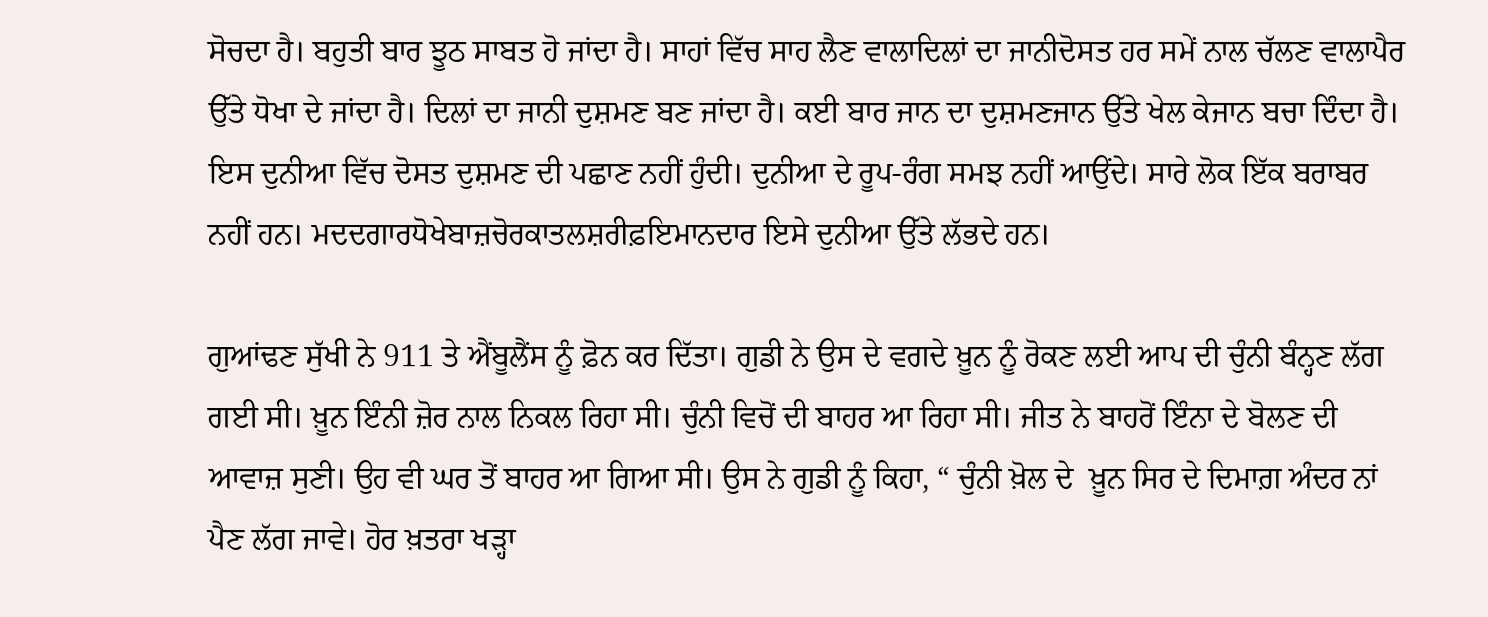ਸੋਚਦਾ ਹੈ। ਬਹੁਤੀ ਬਾਰ ਝੂਠ ਸਾਬਤ ਹੋ ਜਾਂਦਾ ਹੈ। ਸਾਹਾਂ ਵਿੱਚ ਸਾਹ ਲੈਣ ਵਾਲਾਦਿਲਾਂ ਦਾ ਜਾਨੀਦੋਸਤ ਹਰ ਸਮੇਂ ਨਾਲ ਚੱਲਣ ਵਾਲਾਪੈਰ ਉੱਤੇ ਧੋਖਾ ਦੇ ਜਾਂਦਾ ਹੈ। ਦਿਲਾਂ ਦਾ ਜਾਨੀ ਦੁਸ਼ਮਣ ਬਣ ਜਾਂਦਾ ਹੈ। ਕਈ ਬਾਰ ਜਾਨ ਦਾ ਦੁਸ਼ਮਣਜਾਨ ਉੱਤੇ ਖੇਲ ਕੇਜਾਨ ਬਚਾ ਦਿੰਦਾ ਹੈ। ਇਸ ਦੁਨੀਆ ਵਿੱਚ ਦੋਸਤ ਦੁਸ਼ਮਣ ਦੀ ਪਛਾਣ ਨਹੀਂ ਹੁੰਦੀ। ਦੁਨੀਆ ਦੇ ਰੂਪ-ਰੰਗ ਸਮਝ ਨਹੀਂ ਆਉਂਦੇ। ਸਾਰੇ ਲੋਕ ਇੱਕ ਬਰਾਬਰ ਨਹੀਂ ਹਨ। ਮਦਦਗਾਰਧੋਖੇਬਾਜ਼ਚੋਰਕਾਤਲਸ਼ਰੀਫ਼ਇਮਾਨਦਾਰ ਇਸੇ ਦੁਨੀਆ ਉੱਤੇ ਲੱਭਦੇ ਹਨ।

ਗੁਆਂਢਣ ਸੁੱਖੀ ਨੇ 911 ਤੇ ਐਂਬੂਲੈਂਸ ਨੂੰ ਫ਼ੋਨ ਕਰ ਦਿੱਤਾ। ਗੁਡੀ ਨੇ ਉਸ ਦੇ ਵਗਦੇ ਖ਼ੂਨ ਨੂੰ ਰੋਕਣ ਲਈ ਆਪ ਦੀ ਚੁੰਨੀ ਬੰਨ੍ਹਣ ਲੱਗ ਗਈ ਸੀ। ਖ਼ੂਨ ਇੰਨੀ ਜ਼ੋਰ ਨਾਲ ਨਿਕਲ ਰਿਹਾ ਸੀ। ਚੁੰਨੀ ਵਿਚੋਂ ਦੀ ਬਾਹਰ ਆ ਰਿਹਾ ਸੀ। ਜੀਤ ਨੇ ਬਾਹਰੋਂ ਇੰਨਾ ਦੇ ਬੋਲਣ ਦੀ ਆਵਾਜ਼ ਸੁਣੀ। ਉਹ ਵੀ ਘਰ ਤੋਂ ਬਾਹਰ ਆ ਗਿਆ ਸੀ। ਉਸ ਨੇ ਗੁਡੀ ਨੂੰ ਕਿਹਾ, “ ਚੁੰਨੀ ਖ਼ੋਲ ਦੇ  ਖ਼ੂਨ ਸਿਰ ਦੇ ਦਿਮਾਗ਼ ਅੰਦਰ ਨਾਂ ਪੈਣ ਲੱਗ ਜਾਵੇ। ਹੋਰ ਖ਼ਤਰਾ ਖੜ੍ਹਾ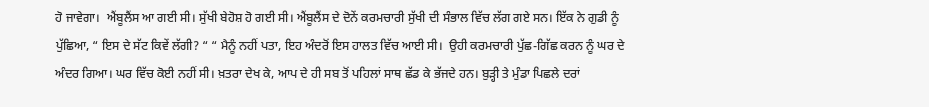ਹੋ ਜਾਵੇਗਾ।  ਐਂਬੂਲੈਂਸ ਆ ਗਈ ਸੀ। ਸੁੱਖੀ ਬੇਹੋਸ਼ ਹੋ ਗਈ ਸੀ। ਐਂਬੂਲੈਂਸ ਦੇ ਦੋਨੇਂ ਕਰਮਚਾਰੀ ਸੁੱਖੀ ਦੀ ਸੰਭਾਲ ਵਿੱਚ ਲੱਗ ਗਏ ਸਨ। ਇੱਕ ਨੇ ਗੁਡੀ ਨੂੰ ਪੁੱਛਿਆ, “ ਇਸ ਦੇ ਸੱਟ ਕਿਵੇਂ ਲੱਗੀ? “ “ ਮੈਨੂੰ ਨਹੀਂ ਪਤਾ, ਇਹ ਅੰਦਰੋਂ ਇਸ ਹਾਲਤ ਵਿੱਚ ਆਈ ਸੀ।  ਉਹੀ ਕਰਮਚਾਰੀ ਪੁੱਛ-ਗਿੱਛ ਕਰਨ ਨੂੰ ਘਰ ਦੇ ਅੰਦਰ ਗਿਆ। ਘਰ ਵਿੱਚ ਕੋਈ ਨਹੀਂ ਸੀ। ਖ਼ਤਰਾ ਦੇਖ ਕੇ, ਆਪ ਦੇ ਹੀ ਸਬ ਤੋਂ ਪਹਿਲਾਂ ਸਾਥ ਛੱਡ ਕੇ ਭੱਜਦੇ ਹਨ। ਬੁੜ੍ਹੀ ਤੇ ਮੁੰਡਾ ਪਿਛਲੇ ਦਰਾਂ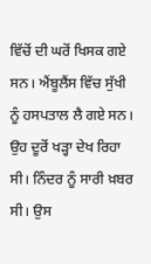ਵਿੱਚੋਂ ਦੀ ਘਰੋਂ ਖਿਸਕ ਗਏ ਸਨ। ਐਂਬੂਲੈਂਸ ਵਿੱਚ ਸੁੱਖੀ ਨੂੰ ਹਸਪਤਾਲ ਲੈ ਗਏ ਸਨ। ਉਹ ਦੂਰੋਂ ਖੜ੍ਹਾ ਦੇਖ ਰਿਹਾ ਸੀ। ਨਿੰਦਰ ਨੂੰ ਸਾਰੀ ਖ਼ਬਰ ਸੀ। ਉਸ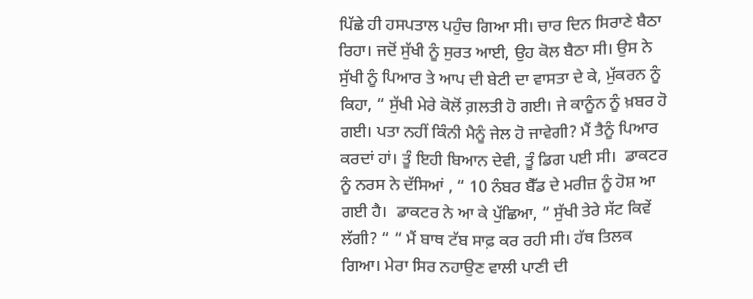ਪਿੱਛੇ ਹੀ ਹਸਪਤਾਲ ਪਹੁੰਚ ਗਿਆ ਸੀ। ਚਾਰ ਦਿਨ ਸਿਰਾਣੇ ਬੈਠਾ ਰਿਹਾ। ਜਦੋਂ ਸੁੱਖੀ ਨੂੰ ਸੁਰਤ ਆਈ, ਉਹ ਕੋਲ ਬੈਠਾ ਸੀ। ਉਸ ਨੇ ਸੁੱਖੀ ਨੂੰ ਪਿਆਰ ਤੇ ਆਪ ਦੀ ਬੇਟੀ ਦਾ ਵਾਸਤਾ ਦੇ ਕੇ, ਮੁੱਕਰਨ ਨੂੰ ਕਿਹਾ, “ ਸੁੱਖੀ ਮੇਰੇ ਕੋਲੋਂ ਗ਼ਲਤੀ ਹੋ ਗਈ। ਜੇ ਕਾਨੂੰਨ ਨੂੰ ਖ਼ਬਰ ਹੋ ਗਈ। ਪਤਾ ਨਹੀਂ ਕਿੰਨੀ ਮੈਨੂੰ ਜੇਲ ਹੋ ਜਾਵੇਗੀ? ਮੈਂ ਤੈਨੂੰ ਪਿਆਰ ਕਰਦਾਂ ਹਾਂ। ਤੂੰ ਇਹੀ ਬਿਆਨ ਦੇਵੀ, ਤੂੰ ਡਿਗ ਪਈ ਸੀ।  ਡਾਕਟਰ ਨੂੰ ਨਰਸ ਨੇ ਦੱਸਿਆਂ , “ 10 ਨੰਬਰ ਬੈੱਡ ਦੇ ਮਰੀਜ਼ ਨੂੰ ਹੋਸ਼ ਆ ਗਈ ਹੈ।  ਡਾਕਟਰ ਨੇ ਆ ਕੇ ਪੁੱਛਿਆ, “ ਸੁੱਖੀ ਤੇਰੇ ਸੱਟ ਕਿਵੇਂ ਲੱਗੀ? “ “ ਮੈਂ ਬਾਥ ਟੱਬ ਸਾਫ਼ ਕਰ ਰਹੀ ਸੀ। ਹੱਥ ਤਿਲਕ ਗਿਆ। ਮੇਰਾ ਸਿਰ ਨਹਾਉਣ ਵਾਲੀ ਪਾਣੀ ਦੀ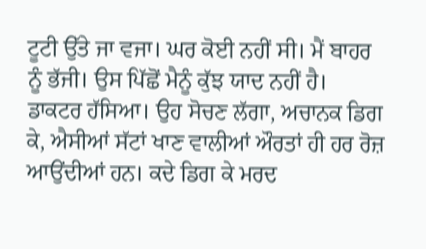ਟੂਟੀ ਉੱਤੇ ਜਾ ਵਜਾ। ਘਰ ਕੋਈ ਨਹੀਂ ਸੀ। ਮੈਂ ਬਾਹਰ ਨੂੰ ਭੱਜੀ। ਉਸ ਪਿੱਛੋਂ ਮੈਨੂੰ ਕੁੱਝ ਯਾਦ ਨਹੀਂ ਹੈ।   ਡਾਕਟਰ ਹੱਸਿਆ। ਉਹ ਸੋਚਣ ਲੱਗਾ, ਅਚਾਨਕ ਡਿਗ ਕੇ, ਐਸੀਆਂ ਸੱਟਾਂ ਖਾਣ ਵਾਲੀਆਂ ਔਰਤਾਂ ਹੀ ਹਰ ਰੋਜ਼ ਆਉਂਦੀਆਂ ਹਨ। ਕਦੇ ਡਿਗ ਕੇ ਮਰਦ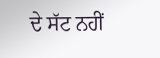ਦੇ ਸੱਟ ਨਹੀਂ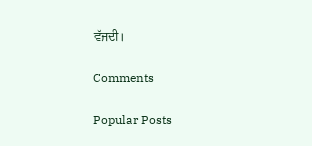ਵੱਜਦੀ।

Comments

Popular Posts